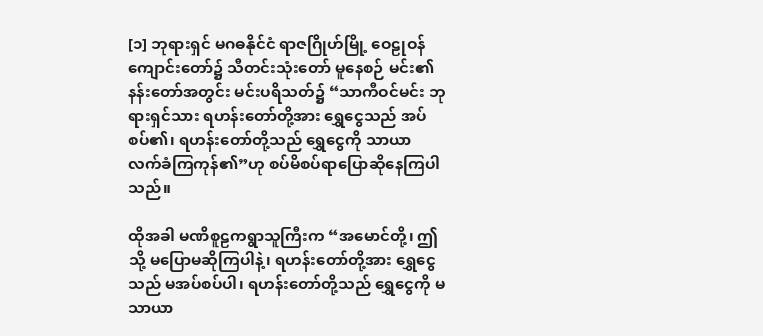[၁] ဘုရားရှင် မဂဓနိုင်ငံ ရာဇဂြိုဟ်မြို့ ဝေဠုဝန်ကျောင်းတော်၌ သီတင်းသုံးတော် မူနေစဉ် မင်း၏နန်းတော်အတွင်း မင်းပရိသတ်၌ “သာကီဝင်မင်း ဘုရားရှင်သား ရဟန်းတော်တို့အား ရွှေငွေသည် အပ်စပ်၏၊ ရဟန်းတော်တို့သည် ရွှေငွေကို သာယာ လက်ခံကြကုန်၏”ဟု စပ်မိစပ်ရာပြောဆိုနေကြပါသည်။

ထိုအခါ မဏိစူဠကရွာသူကြီးက “အမောင်တို့၊ ဤသို့ မပြောမဆိုကြပါနဲ့၊ ရဟန်းတော်တို့အား ရွှေငွေသည် မအပ်စပ်ပါ၊ ရဟန်းတော်တို့သည် ရွှေငွေကို မသာယာ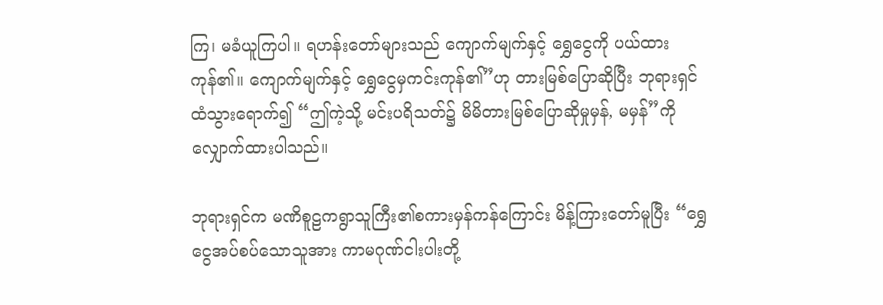ကြ၊ မခံယူကြပါ။ ရဟန်းတော်များသည် ကျောက်မျက်နှင့် ရွှေငွေကို ပယ်ထားကုန်၏။ ကျောက်မျက်နှင့် ရွှေငွေမှကင်းကုန်၏”ဟု တားမြစ်ပြောဆိုပြီး ဘုရားရှင်ထံသွားရောက်၍ “ဤကဲ့သို့ မင်းပရိသတ်၌ မိမိတားမြစ်ပြောဆိုမှုမှန်, မမှန်”ကို လျှောက်ထားပါသည်။

ဘုရားရှင်က မဏိစူဠကရွာသူကြီး၏စကားမှန်ကန်ကြောင်း မိန့်ကြားတော်မူပြီး “ရွှေငွေအပ်စပ်သောသူအား ကာမဂုဏ်ငါးပါးတို့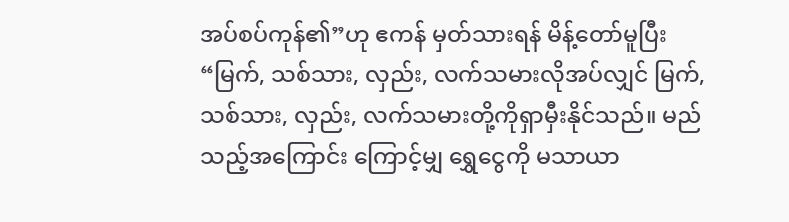အပ်စပ်ကုန်၏”ဟု ဧကန် မှတ်သားရန် မိန့်တော်မူပြီး “မြက်, သစ်သား, လှည်း, လက်သမားလိုအပ်လျှင် မြက်, သစ်သား, လှည်း, လက်သမားတို့ကိုရှာမှီးနိုင်သည်။ မည်သည့်အကြောင်း ကြောင့်မျှ ရွှေငွေကို မသာယာ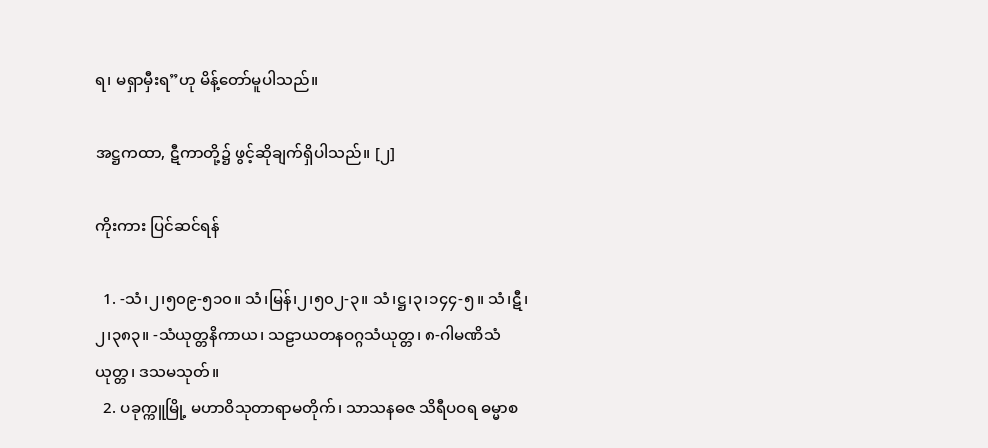ရ၊ မရှာမှီးရ”ဟု မိန့်တော်မူပါသည်။

အဋ္ဌကထာ, ဋီကာတို့၌ ဖွင့်ဆိုချက်ရှိပါသည်။ [၂]

ကိုးကား ပြင်ဆင်ရန်

  1. -သံ၊၂၊၅၀၉-၅၁၀။ သံ၊မြန်၊၂၊၅၀၂-၃။ သံ၊ဋ္ဌ၊၃၊၁၄၄-၅။ သံ၊ဋီ၊၂၊၃၈၃။ -သံယုတ္တနိကာယ၊ သဠာယတနဝဂ္ဂသံယုတ္တ၊ ၈-ဂါမဏိသံယုတ္တ၊ ဒသမသုတ်။
  2. ပခုက္ကူမြို့ မဟာဝိသုတာရာမတိုက်၊ သာသနဓဇ သိရီပဝရ ဓမ္မာစ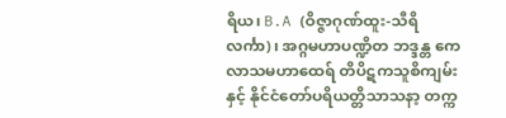ရိယ၊ B.A (ဝိဇ္ဇာဂုဏ်ထူး-သီရိလင်္ကာ)၊ အဂ္ဂမဟာပဏ္ဍိတ ဘဒ္ဒန္တ ကေလာသမဟာထေရ် တိပိဋကသူစိကျမ်း နှင့် နိုင်ငံတော်ပရိယတ္တိသာသနာ့ တက္က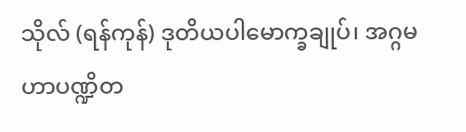သိုလ် (ရန်ကုန်) ဒုတိယပါမောက္ခချုပ်၊ အဂ္ဂမဟာပဏ္ဍိတ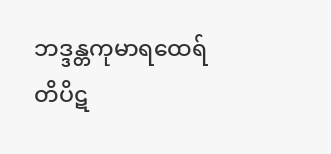ဘဒ္ဒန္တကုမာရထေရ် တိပိဋ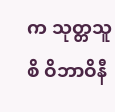က သုတ္တသူစိ ဝိဘာဝိနီ